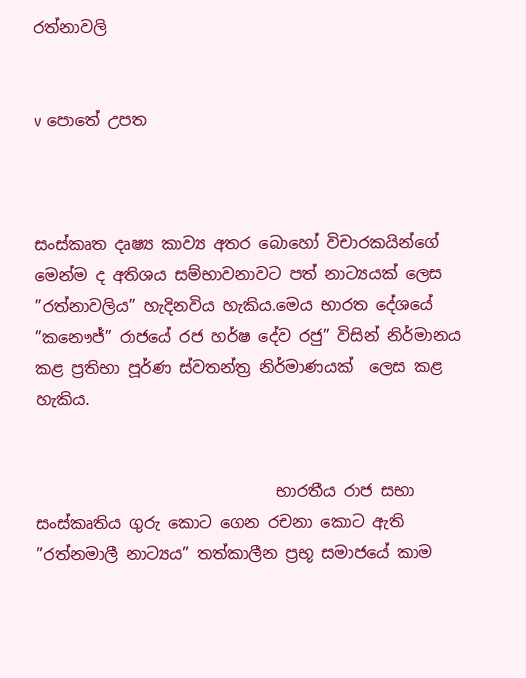රත්නාවලි


v පොතේ උපත



සංස්කෘත දෘෂ්‍ය කාව්‍ය අතර බොහෝ විචාරකයින්ගේ මෙන්ම ද අතිශය සම්භාවනාවට පත් නාට්‍යයක් ලෙස ”රත්නාවලිය” හැදිනවිය හැකිය.මෙය භාරත දේශයේ ”කනෞජ්” රාජයේ රජ හර්ෂ දේව රජු” විසින් නිර්මානය කළ ප්‍රතිභා පූර්ණ ස්වතන්ත්‍ර නිර්මාණයක්  ලෙස කළ හැකිය.


                              භාරතීය රාජ සභා සංස්කෘතිය ගුරු කොට ගෙන රචනා කොට ඇති  ”රත්නමාලී නාට්‍යය” තත්කාලීන ප්‍රභූ සමාජයේ කාම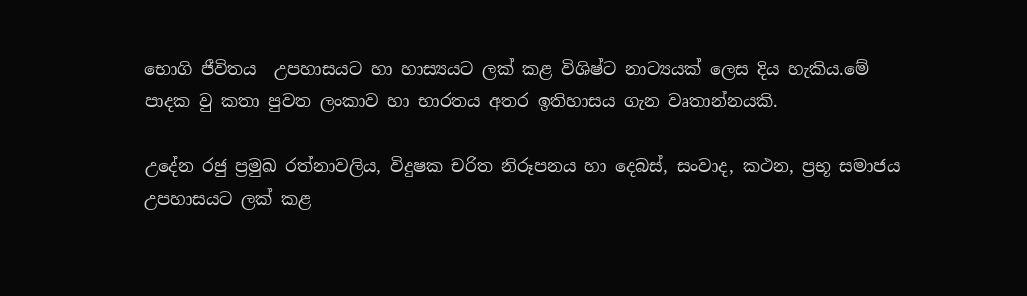භොගි ජීවිතය  උපහාසයට හා හාස්‍යයට ලක් කළ විශිෂ්ට නාට්‍යයක් ලෙස දිය හැකිය.මේ පාදක වු කතා පුවත ලංකාව හා භාරතය අතර ඉතිහාසය ගැන වෘතාන්නයකි.

උදේන රජු ප්‍රමුඛ රත්නාවලිය, විදුෂක චරිත නිරූපනය හා දෙබස්, සංවාද, කථන, ප්‍රභූ සමාජය උපහාසයට ලක් කළ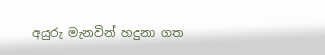අයුරු මැනවින් හදුනා ගත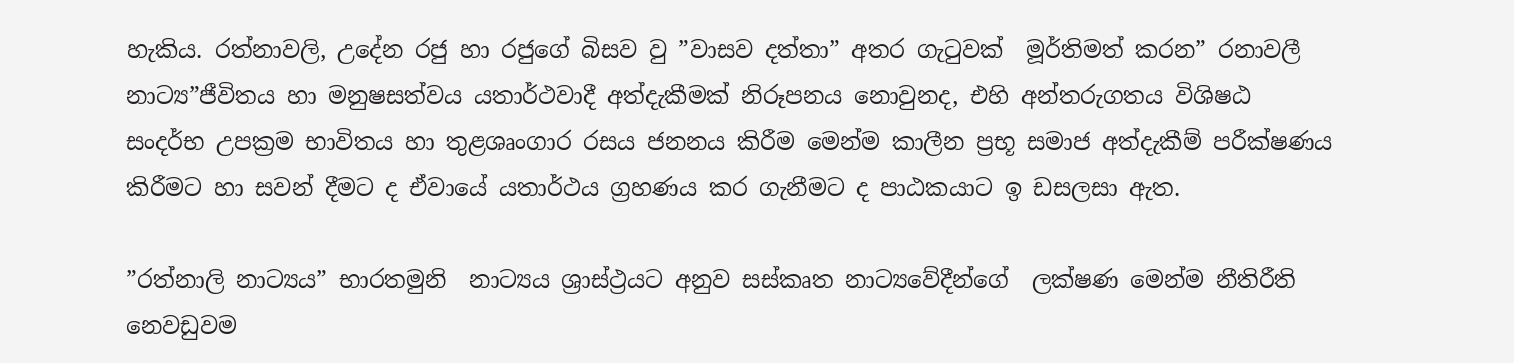හැකිය. රත්නාවලි, උදේන රජු හා රජුගේ බිසව වු ”වාසව දත්තා” අතර ගැටුවක්  මූර්තිමත් කරන” රනාවලී නාට්‍ය”ජීවිතය හා මනුෂසත්වය යතාර්ථවාදී අත්දැකීමක් නිරූපනය නොවුනද, එහි අන්තරුගතය විශිෂඨ සංදර්භ උපක්‍රම භාවිතය හා තුළශෘංගාර රසය ජනනය කිරීම මෙන්ම කාලීන ප්‍රභූ සමාජ අත්දැකීම් පරීක්ෂණය කිරීමට හා සවන් දීමට ද ඒවායේ යතාර්ථය ග්‍රහණය කර ගැනීමට ද පාඨකයාට ඉ ඩසලසා ඇත.

”රත්නාලි නාට්‍යය” භාරතමුනි  නාට්‍යය ශ්‍රාස්ථ්‍රයට අනුව සස්කෘත නාට්‍යවේදීන්ගේ  ලක්ෂණ මෙන්ම නීතිරීති නෙවඩුවම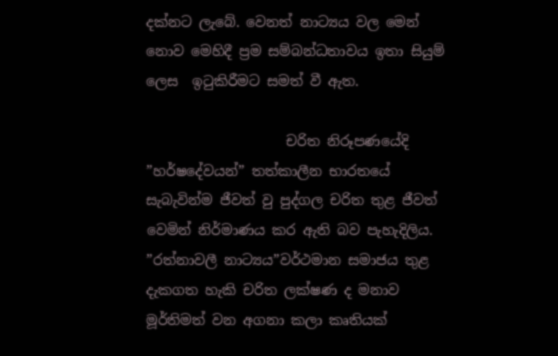දක්නට ලැබේ. වෙනත් නාට්‍යය වල මෙන් නොව මෙහිදී ප්‍රම සම්බන්ධතාවය ඉතා සියුම් ලෙස  ඉටුකිරීමට සමත් වී ඇත.

                    චරිත නිරූපණයේදි ”හර්ෂදේවයන්” තත්කාලීන භාරතයේ සැබැවින්ම ජීවත් වු පුද්ගල චරිත තුළ ජීවත් වෙමින් නිර්මාණය කර ඇති බව පැහැදිලිය. ”රත්නාවලී නාට්‍යය”වර්ථමාන සමාජය තුළ දැකගත හැකි චරිත ලක්ෂණ ද මනාව මූර්තිමත් වන අගනා කලා කෘතියක්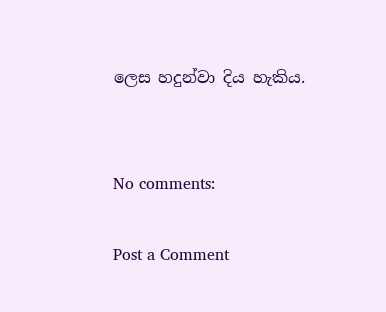ලෙස හදුන්වා දිය හැකිය.


No comments:

Post a Comment